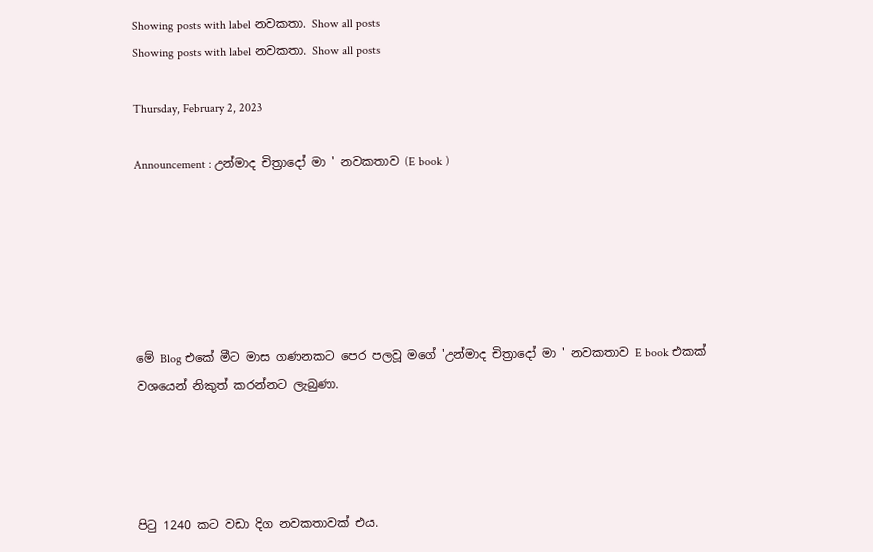Showing posts with label නවකතා. Show all posts
Showing posts with label නවකතා. Show all posts

Thursday, February 2, 2023

Announcement : උන්මාද චිත්‍රාදෝ මා ' නවකතාව (E book )






මේ Blog එකේ මීට මාස ගණනකට පෙර පලවූ මගේ 'උන්මාද චිත්‍රාදෝ මා ' නවකතාව E book එකක් වශයෙන් නිකුත් කරන්නට ලැබුණා.




පිටු 1240 කට වඩා දිග නවකතාවක් එය.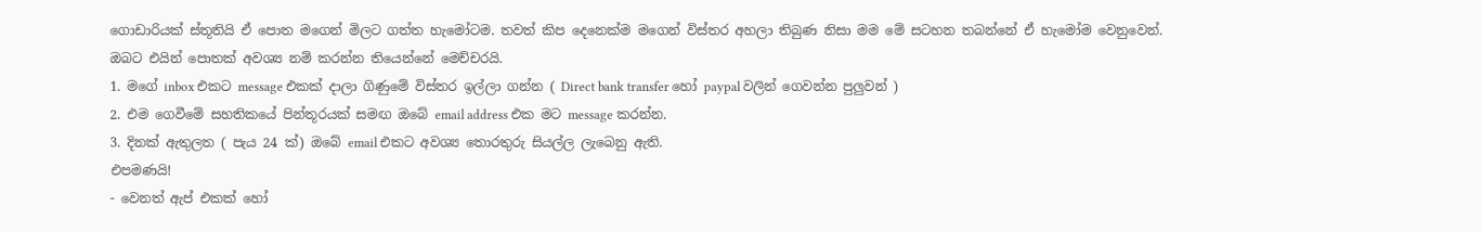ගොඩාරියක් ස්තූතියි ඒ පොත මගෙන් මිලට ගත්ත හැමෝටම. තවත් කිප දෙනෙක්ම මගෙන් විස්තර අහලා තිබුණ නිසා මම මේ සටහන තබන්නේ ඒ හැමෝම වෙනුවෙන්.
ඔබට එයින් පොතක් අවශ්‍ය නම් කරන්න තියෙන්නේ මෙච්චරයි.
1. මගේ inbox එකට message එකක් දාලා ගිණුමේ විස්තර ඉල්ලා ගන්න ( Direct bank transfer හෝ paypal වලින් ගෙවන්න පුලුවන් )
2. එම ගෙවීමේ සහතිකයේ පින්තූරයක් සමඟ ඔබේ email address එක මට message කරන්න.
3. දිනක් ඇතුලත ( පැය 24 ක්) ඔබේ email එකට අවශ්‍ය තොරතුරු සියල්ල ලැබෙනු ඇති.
එපමණයි!
- වෙනත් ඇප් එකක් හෝ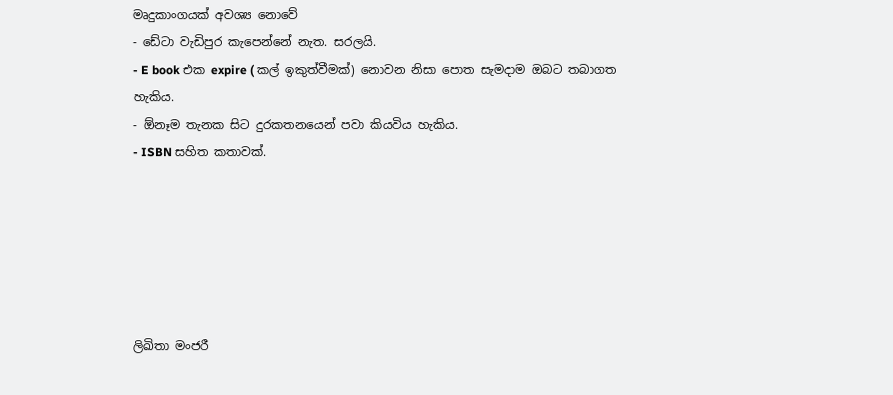මෘදුකාංගයක් අවශ්‍ය නොවේ
- ඩේටා වැඩිපුර කැපෙන්නේ නැත. සරලයි.
- E book එක expire ( කල් ඉකුත්වීමක්) නොවන නිසා පොත සැමදාම ඔබට තබාගත හැකිය.
- ඕනෑම තැනක සිට දුරකතනයෙන් පවා කියවිය හැකිය.
- ISBN සහිත කතාවක්.






ලිඛිතා මංජරී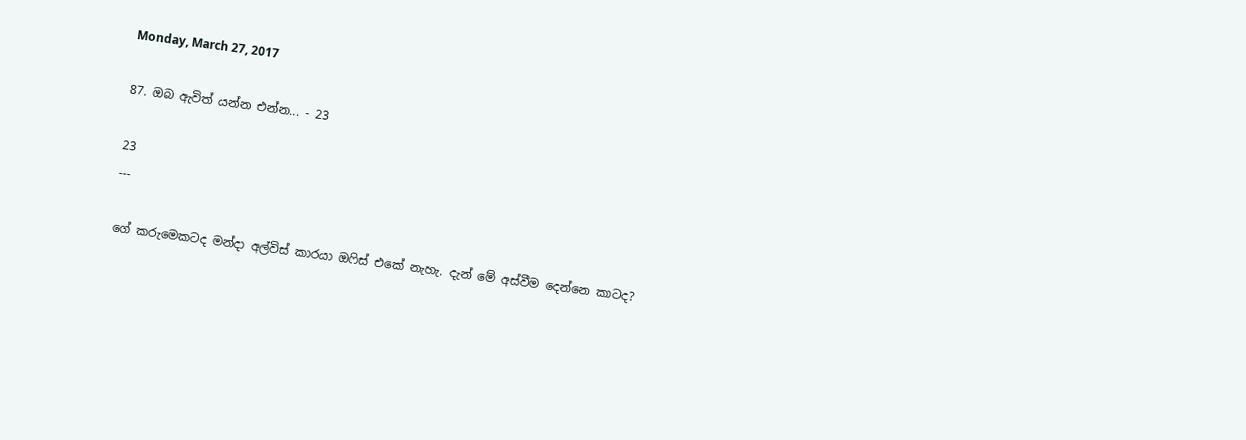Monday, March 27, 2017

87. ඔබ ඇවිත් යන්න එන්න... - 23

23
---

ගේ කරුමෙකටද මන්දා අල්විස් කාරයා ඔෆිස් එකේ නැහැ. දැන් මේ අස්වීම දෙන්නෙ කාටද?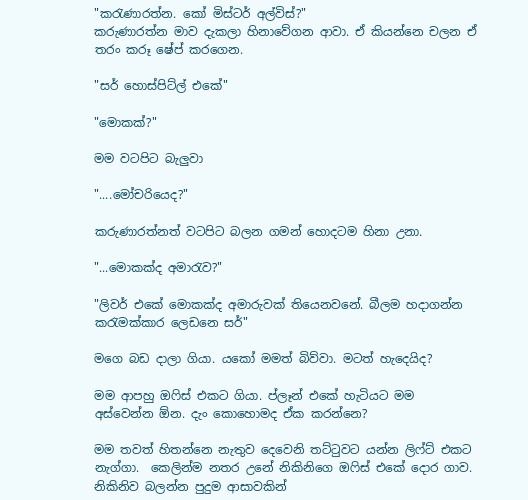"කරැණාරත්න. කෝ මිස්ටර් අල්විස්?"
කරුණාරත්න මාව දැකලා හිනාවේගන ආවා. ඒ කියන්නෙ චලන ඒ තරං කරූ ෂේප් කරගෙන.

"සර් හොස්පිට්ල් එකේ"

"මොකක්?"

මම වටපිට බැලුවා

"....මෝචරියෙද?"

කරුණාරත්නත් වටපිට බලන ගමන් හොදටම හිනා උනා.

"...මොකක්ද අමාරැව?"

"ලිවර් එකේ මොකක්ද අමාරුවක් තියෙනවනේ. බීලම හදාගන්න කරැමක්කාර ලෙඩනෙ සර්"

මගෙ බඩ දාලා ගියා. යකෝ මමත් බිව්වා. මටත් හැදෙයිද?

මම ආපහු ඔෆිස් එකට ගියා. ප්ලෑන් එකේ හැටියට මම අස්වෙන්න ඕන. දැං කොහොමද ඒක කරන්නෙ?

මම තවත් හිතන්නෙ නැතුව දෙවෙනි තට්ටුවට යන්න ලිෆ්ට් එකට නැග්ගා.  කෙලින්ම නතර උනේ නිකිනිගෙ ඔෆිස් එකේ දොර ගාව. නිකිනිව බලන්න පුදුම ආසාවකින්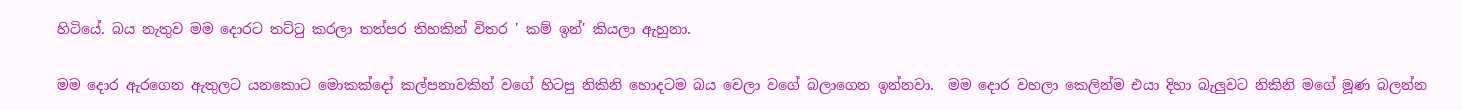හිටියේ. බය නැතුව මම දොරට තට්ටු කරලා තත්පර තිහකින් විතර ' කම් ඉන්' කියලා ඇහුනා.

මම දොර ඇරගෙන ඇතුලට යනකොට මොකක්දෝ කල්පනාවකින් වගේ හිටපු නිකිනි හොදටම බය වෙලා වගේ බලාගෙන ඉන්නවා.  මම දොර වහලා කෙලින්ම එයා දිහා බැලුවට නිකිනි මගේ මූණ බලන්න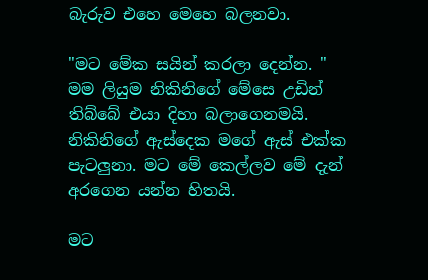බැරුව එහෙ මෙහෙ බලනවා.

"මට මේක සයින් කරලා දෙන්න. "
මම ලියුම නිකිනිගේ මේසෙ උඩින් තිබ්බේ එයා දිහා බලාගෙනමයි. නිකිනිගේ ඇස්දෙක මගේ ඇස් එක්ක පැටලුනා. මට මේ කෙල්ලව මේ දැන් අරගෙන යන්න හිතයි.

මට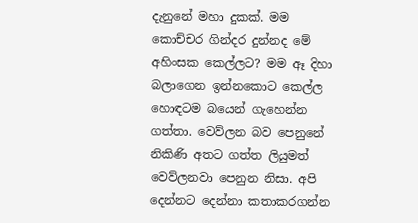දැනුනේ මහා දුකක්. මම කොච්චර ගින්දර දුන්නද මේ අහිංසක කෙල්ලට? මම ඈ දිහා බලාගෙන ඉන්නකොට කෙල්ල හොඳටම බයෙන් ගැහෙන්න ගත්තා. වෙව්ලන බව පෙනුනේ නිකිණි අතට ගත්ත ලියුමත් වෙව්ලනවා පෙනුන නිසා. අපි දෙන්නට දෙන්නා කතාකරගන්න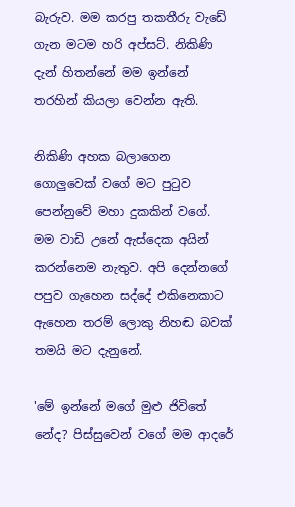බැරුව. මම කරපු තකතීරු වැඩේ ගැන මටම හරි අප්සට්. නිකිණි දැන් හිතන්නේ මම ඉන්නේ තරහින් කියලා වෙන්න ඇති.

නිකිණි අහක බලාගෙන ගොලුවෙක් වගේ මට පුටුව පෙන්නුවේ මහා දුකකින් වගේ. මම වාඩි උනේ ඇස්දෙක අයින් කරන්නෙම නැතුව. අපි දෙන්නගේ පපුව ගැහෙන සද්දේ එකිනෙකාට ඇහෙන තරම් ලොකු නිහඬ බවක් තමයි මට දැනුනේ.

'මේ ඉන්නේ මගේ මුළු ජිවිතේ නේද? පිස්සුවෙන් වගේ මම ආදරේ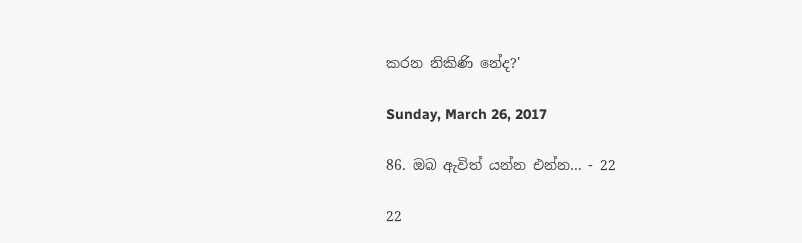කරන නිකිණි නේද?'

Sunday, March 26, 2017

86. ඔබ ඇවිත් යන්න එන්න... - 22

22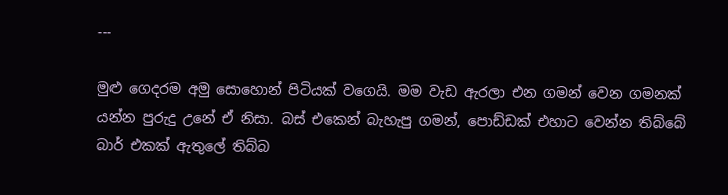---

මුළු ගෙදරම අමු සොහොන් පිටියක් වගෙයි. මම වැඩ ඇරලා එන ගමන් වෙන ගමනක් යන්න පුරුදු උනේ ඒ නිසා. බස් එකෙන් බැහැපු ගමන්, පොඩ්ඩක් එහාට වෙන්න තිබ්බේ බාර් එකක් ඇතුලේ තිබ්බ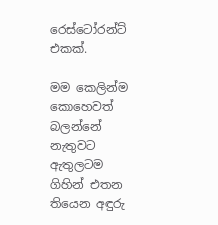රෙස්ටෝරන්ට් එකක්.

මම කෙලින්ම කොහෙවත් බලන්නේ නැතුවට ඇතුලටම ගිහින් එතන තියෙන අඳුරු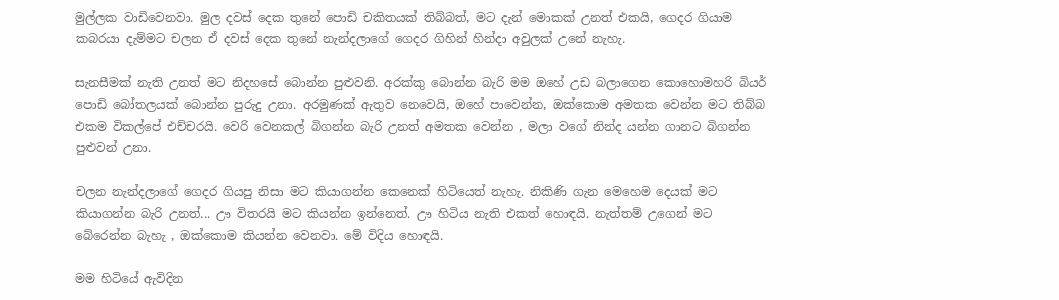මුල්ලක වාඩිවෙනවා. මුල දවස් දෙක තුනේ පොඩි චකිතයක් තිබ්බත්, මට දැන් මොකක් උනත් එකයි, ගෙදර ගියාම කබරයා දැම්මට චලන ඒ දවස් දෙක තුනේ නැන්දලාගේ ගෙදර ගිහින් හින්දා අවුලක් උනේ නැහැ.

සැනසීමක් නැති උනත් මට නිදහසේ බොන්න පුළුවනි. අරක්කු බොන්න බැරි මම ඔහේ උඩ බලාගෙන කොහොමහරි බියර් පොඩි බෝතලයක් බොන්න පුරුදු උනා. අරමුණක් ඇතුව නෙවෙයි, ඔහේ පාවෙන්න, ඔක්කොම අමතක වෙන්න මට තිබ්බ එකම විකල්පේ එච්චරයි. වෙරි වෙනකල් බිගන්න බැරි උනත් අමතක වෙන්න , මලා වගේ නින්ද යන්න ගානට බිගන්න පුළුවන් උනා.

චලන නැන්දලාගේ ගෙදර ගියපු නිසා මට කියාගන්න කෙනෙක් හිටියෙත් නැහැ. නිකිණි ගැන මෙහෙම දෙයක් මට කියාගන්න බැරි උනත්... ඌ විතරයි මට කියන්න ඉන්නෙත්. ඌ හිටිය නැති එකත් හොඳයි. නැත්තම් උගෙන් මට බේරෙන්න බැහැ , ඔක්කොම කියන්න වෙනවා. මේ විදිය හොඳයි.

මම හිටියේ ඇවිදින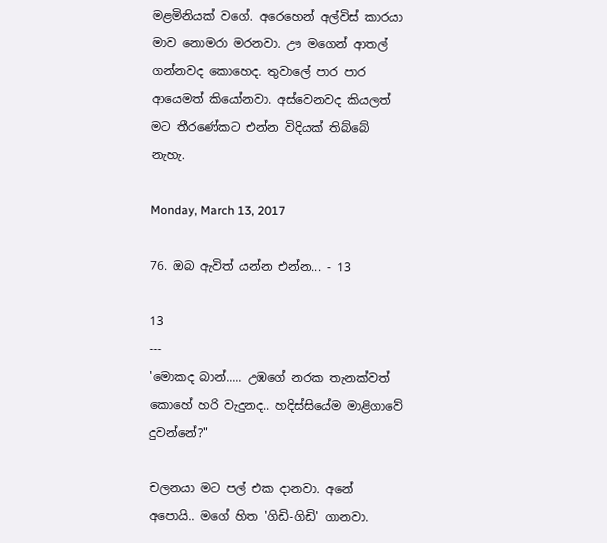මළමිනියක් වගේ. අරෙහෙන් අල්විස් කාරයා මාව නොමරා මරනවා. ඌ මගෙන් ආතල් ගන්නවද කොහෙද. තුවාලේ පාර පාර ආයෙමත් කියෝනවා. අස්වෙනවද කියලත් මට තීරණේකට එන්න විදියක් තිබ්බේ නැහැ.

Monday, March 13, 2017

76. ඔබ ඇවිත් යන්න එන්න... - 13

13
---
'මොකද බාන්..... උඹගේ නරක තැනක්වත් කොහේ හරි වැදුනද.. හදිස්සියේම මාළිගාවේ දුවන්නේ?"

චලනයා මට පල් එක දානවා. අනේ අපොයි.. මගේ හිත 'ගිඩි-ගිඩි' ගානවා.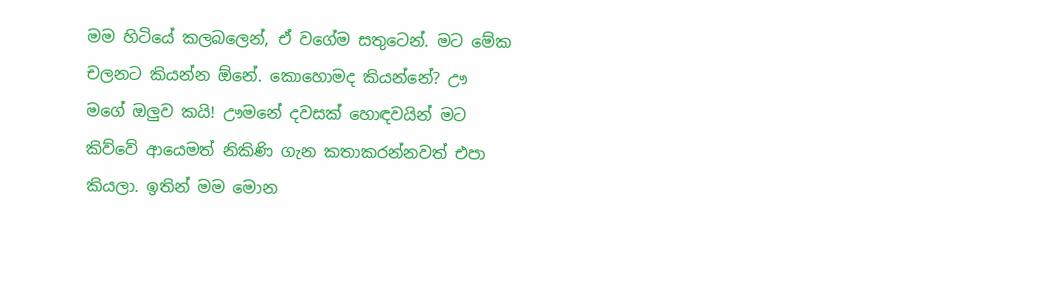මම හිටියේ කලබලෙන්, ඒ වගේම සතුටෙන්. මට මේක චලනට කියන්න ඕනේ. කොහොමද කියන්නේ? ඌ මගේ ඔලුව කයි! ඌමනේ දවසක් හොඳවයින් මට කිව්වේ ආයෙමත් නිකිණි ගැන කතාකරන්නවත් එපා කියලා. ඉතින් මම මොන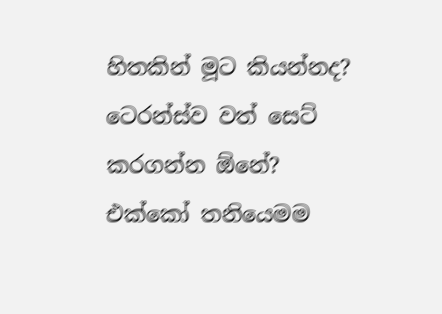හිතකින් මූට කියන්නද? ටෙරන්ස්ව වත් සෙට් කරගන්න ඕනේ? එක්කෝ තනියෙමම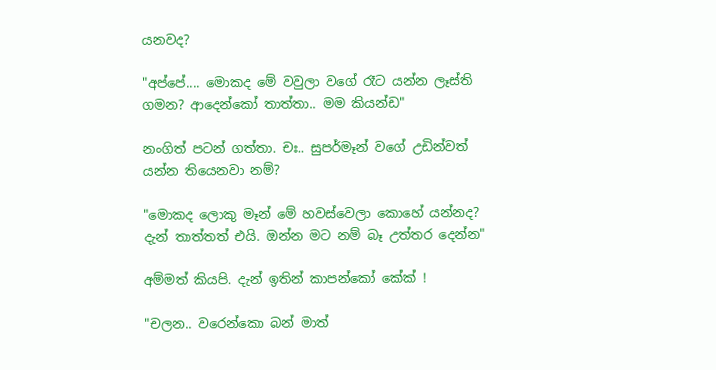යනවද?

"අප්පේ.... මොකද මේ වවුලා වගේ රෑට යන්න ලෑස්ති ගමන? ආදෙන්කෝ තාත්තා.. මම කියන්ඩ"

නංගිත් පටන් ගත්තා. චඃ.. සුපර්මෑන් වගේ උඩින්වත් යන්න තියෙනවා නම්?

"මොකද ලොකු මෑන් මේ හවස්වෙලා කොහේ යන්නද? දැන් තාත්තත් එයි. ඔන්න මට නම් බෑ උත්තර දෙන්න"

අම්මත් කියපි. දැන් ඉතින් කාපන්කෝ කේක් !

"චලන.. වරෙන්කො බන් මාත්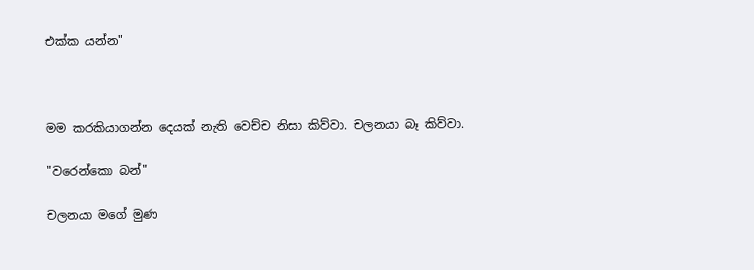එක්ක යන්න"



මම කරකියාගන්න දෙයක් නැති වෙච්ච නිසා කිව්වා. චලනයා බෑ කිව්වා.

"වරෙන්කො බන්"

චලනයා මගේ මුණ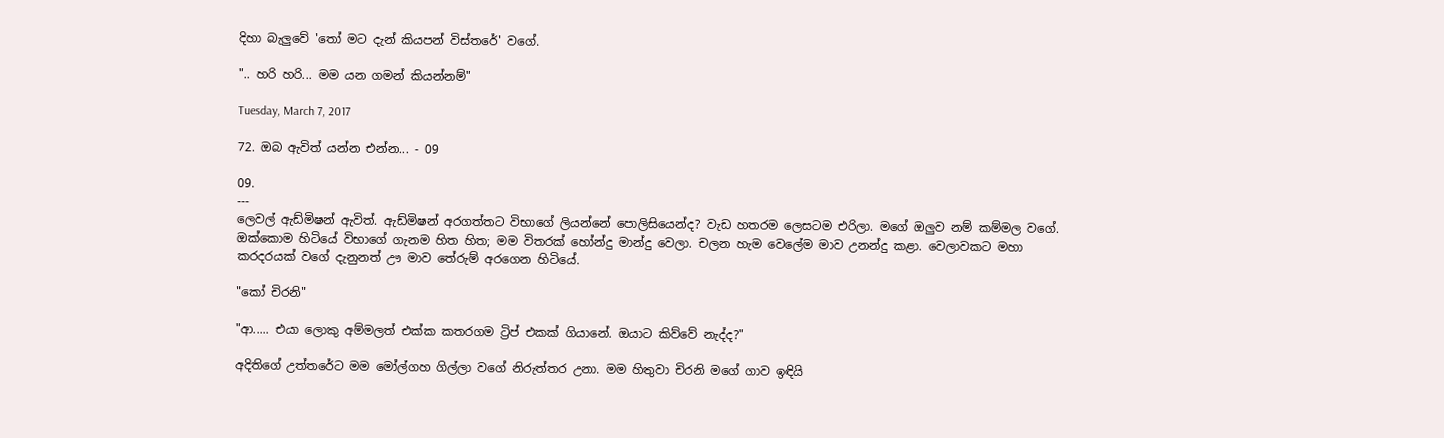දිහා බැලුවේ 'තෝ මට දැන් කියපන් විස්තරේ' වගේ.

".. හරි හරි... මම යන ගමන් කියන්නම්"

Tuesday, March 7, 2017

72. ඔබ ඇවිත් යන්න එන්න... - 09

09.
---
ලෙවල් ඇඩ්මිෂන් ඇවිත්. ඇඩ්මිෂන් අරගත්තට විභාගේ ලියන්නේ පොලිසියෙන්ද? වැඩ හතරම ලෙසටම එරිලා. මගේ ඔලුව නම් කම්මල වගේ. ඔක්කොම හිටියේ විභාගේ ගැනම හිත හිත; මම විතරක් හෝන්දු මාන්දු වෙලා. චලන හැම වෙලේම මාව උනන්දු කළා. වෙලාවකට මහා කරදරයක් වගේ දැනුනත් ඌ මාව තේරුම් අරගෙන හිටියේ.

"කෝ චිරනි"

"ආ..... එයා ලොකු අම්මලත් එක්ක කතරගම ට්‍රිප් එකක් ගියානේ. ඔයාට කිව්වේ නැද්ද?"

අදිතිගේ උත්තරේට මම මෝල්ගහ ගිල්ලා වගේ නිරුත්තර උනා. මම හිතුවා චිරනි මගේ ගාව ඉඳියි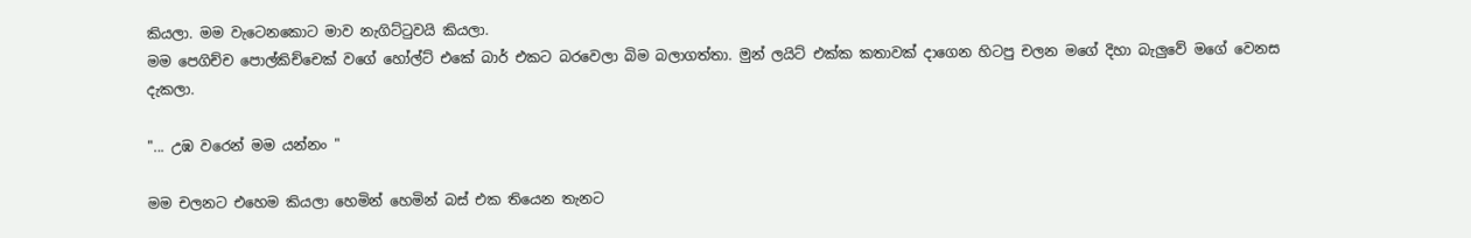කියලා. මම වැටෙනකොට මාව නැගිට්ටුවයි කියලා.
මම පෙගිච්ච පොල්කිච්චෙක් වගේ හෝල්ට් එකේ බාර් එකට බරවෙලා බිම බලාගත්තා. මුන් ලයිට් එක්ක කතාවක් දාගෙන හිටපු චලන මගේ දිහා බැලුවේ මගේ වෙනස දැකලා.

"... උඹ වරෙන් මම යන්නං "

මම චලනට එහෙම කියලා හෙමින් හෙමින් බස් එක තියෙන තැනට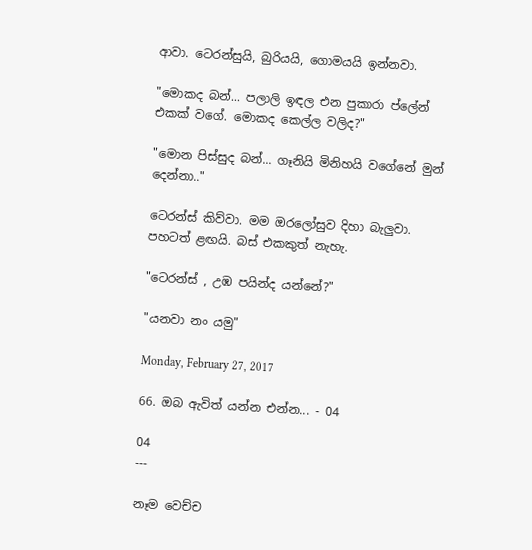ආවා. ටෙරන්සුයි, බුරියයි, ගොමයයි ඉන්නවා.

"මොකද බන්... පලාලි ඉඳල එන පුකාරා ප්ලේන් එකක් වගේ. මොකද කෙල්ල වලිද?"

"මොන පිස්සුද බන්... ගෑනියි මිනිහයි වගේනේ මුන් දෙන්නා.."

ටෙරන්ස් කිව්වා. මම ඔරලෝසුව දිහා බැලුවා. පහටත් ළඟයි. බස් එකකුත් නැහැ.

"ටෙරන්ස් , උඹ පයින්ද යන්නේ?"

"යනවා නං යමු"

Monday, February 27, 2017

66. ඔබ ඇවිත් යන්න එන්න... - 04

04
---

නෑම වෙච්ච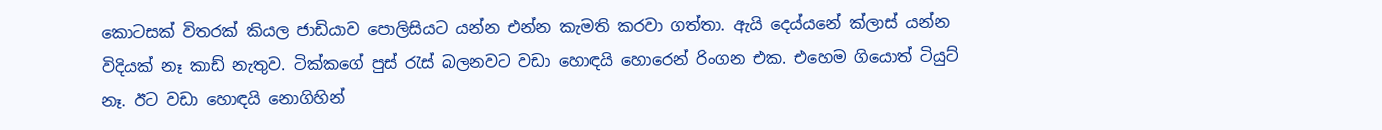කොටසක් විතරක් කියල ජාඩියාව පොලිසියට යන්න එන්න කැමති කරවා ගත්තා. ඇයි දෙය්යනේ ක්ලාස් යන්න විදියක් නෑ කාඩ් නැතුව. ටික්කගේ පුස් රැස් බලනවට වඩා හොඳයි හොරෙන් රිංගන එක. එහෙම ගියොත් ටියුට් නෑ. ඊට වඩා හොඳයි නොගිහින්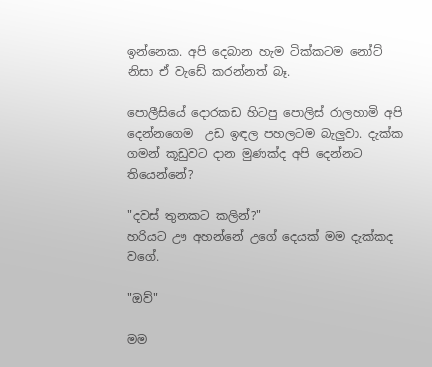ඉන්නෙක. අපි දෙබාන හැම ටික්කටම නෝට් නිසා ඒ වැඩේ කරන්නත් බෑ.

පොලීසියේ දොරකඩ හිටපු පොලිස් රාලහාමි අපි දෙන්නගෙම  උඩ ඉඳල පහලටම බැලුවා. දැක්ක ගමන් කූඩුවට දාන මුණක්ද අපි දෙන්නට තියෙන්නේ?

"දවස් තුනකට කලින්?"
හරියට ඌ අහන්නේ උගේ දෙයක් මම දැක්කද වගේ.

"ඔව්"

මම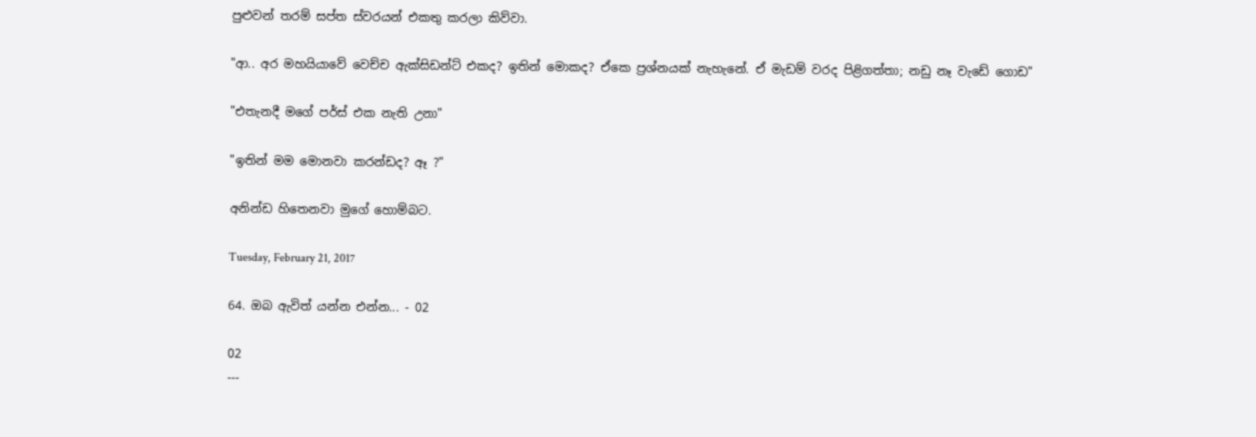පුළුවන් තරම් සප්ත ස්වරයන් එකතු කරලා කිව්වා.

"ආ.. අර මහයියාවේ වෙච්ච ඇක්සිඩන්ට් එකද? ඉතින් මොකද? ඒකෙ ප්‍රශ්නයක් නැහැනේ. ඒ මැඩම් වරද පිළිගත්තා; නඩු නෑ වැඩේ ගොඩ"

"එතැනදී මගේ පර්ස් එක නැති උනා"

"ඉතින් මම මොනවා කරන්ඩද? ඈ ?"

අනින්ඩ හිතෙනවා මුගේ හොම්බට.

Tuesday, February 21, 2017

64. ඔබ ඇවිත් යන්න එන්න... - 02

02
---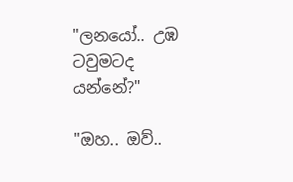"ලනයෝ.. උඹ ටවුමටද යන්නේ?"

"ඔහ.. ඔව්..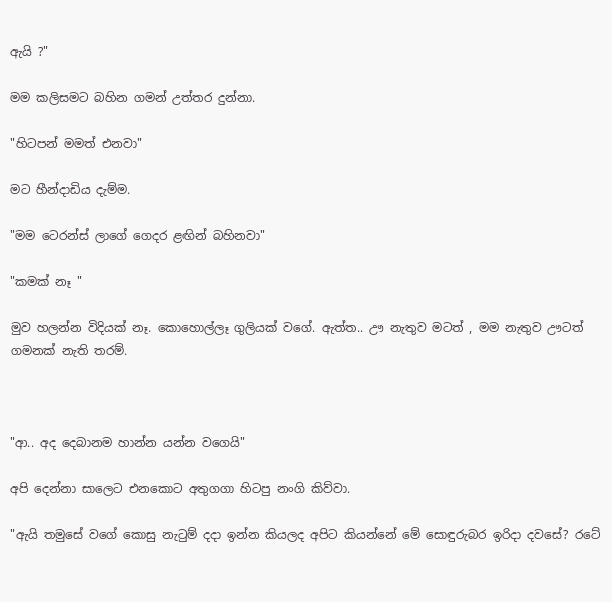ඇයි ?"

මම කලිසමට බහින ගමන් උත්තර දුන්නා.

"හිටපන් මමත් එනවා"

මට හීන්දාඩිය දැම්ම.

"මම ටෙරන්ස් ලාගේ ගෙදර ළඟින් බහිනවා"

"කමක් නෑ "

මුව හලන්න විදියක් නෑ. කොහොල්ලෑ ගුලියක් වගේ. ඇත්ත.. ඌ නැතුව මටත් , මම නැතුව ඌටත් ගමනක් නැති තරම්.



"ආ.. අද දෙබානම හාන්න යන්න වගෙයි"

අපි දෙන්නා සාලෙට එනකොට අතුගගා හිටපු නංගි කිව්වා.

"ඇයි තමුසේ වගේ කොසු නැටුම් දදා ඉන්න කියලද අපිට කියන්නේ මේ සොඳුරුබර ඉරිදා දවසේ? රටේ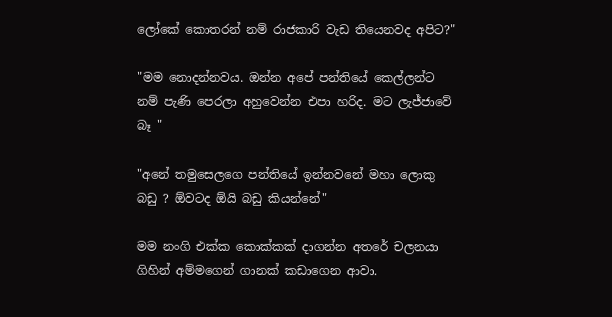ලෝකේ කොතරන් නම් රාජකාරි වැඩ තියෙනවද අපිට?"

"මම නොදන්නවය. ඔන්න අපේ පන්තියේ කෙල්ලන්ට නම් පැණි පෙරලා අහුවෙන්න එපා හරිද. මට ලැජ්ජාවේ බෑ "

"අනේ තමුසෙලගෙ පන්තියේ ඉන්නවනේ මහා ලොකු බඩු ? ඕවටද ඕයි බඩු කියන්නේ"

මම නංගි එක්ක කොක්කක් දාගන්න අතරේ චලනයා ගිහින් අම්මගෙන් ගානක් කඩාගෙන ආවා.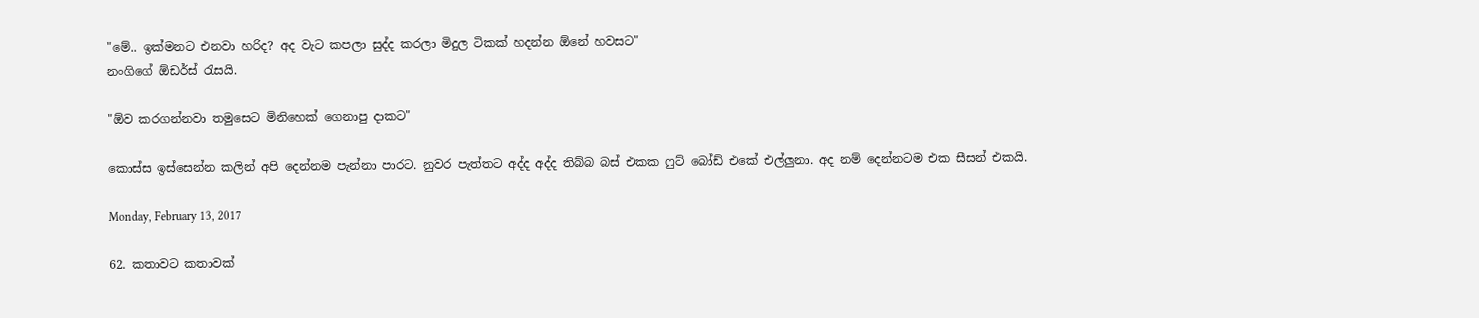"මේ.. ඉක්මනට එනවා හරිද? අද වැට කපලා සුද්ද කරලා මිදුල ටිකක් හදන්න ඕනේ හවසට"
නංගිගේ ඕඩර්ස් රැසයි.

"ඕව කරගන්නවා තමුසෙට මිනිහෙක් ගෙනාපු දාකට"

කොස්ස ඉස්සෙන්න කලින් අපි දෙන්නම පැන්නා පාරට. නුවර පැත්තට අද්ද අද්ද තිබ්බ බස් එකක ෆුට් බෝඩ් එකේ එල්ලුනා. අද නම් දෙන්නටම එක සීසන් එකයි.

Monday, February 13, 2017

62. කතාවට කතාවක්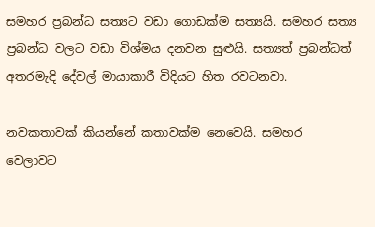සමහර ප්‍රබන්ධ සත්‍යට වඩා ගොඩක්ම සත්‍යයි. සමහර සත්‍ය ප්‍රබන්ධ වලට වඩා විශ්මය දනවන සුළුයි. සත්‍යත් ප්‍රබන්ධත් අතරමැදි දේවල් මායාකාරී විදියට හිත රවටනවා.

නවකතාවක් කියන්නේ කතාවක්ම නෙවෙයි. සමහර වෙලාවට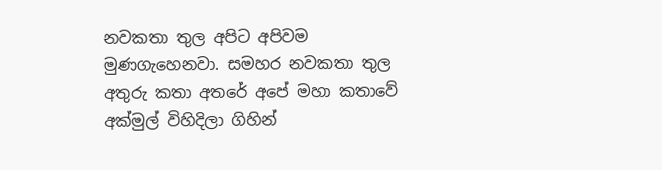නවකතා තුල අපිට අපිවම මුණගැහෙනවා. සමහර නවකතා තුල අතුරු කතා අතරේ අපේ මහා කතාවේ අක්මුල් විහිදිලා ගිහින්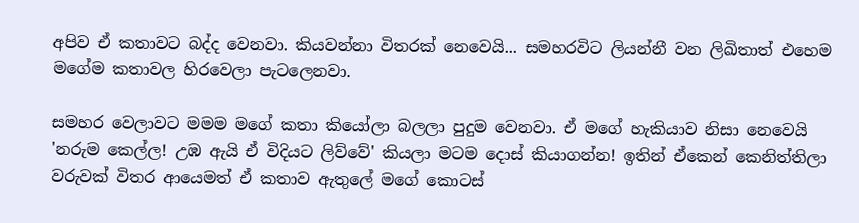අපිව ඒ කතාවට බද්ද වෙනවා. කියවන්නා විතරක් නෙවෙයි... සමහරවිට ලියන්නී වන ලිඛිතාත් එහෙම මගේම කතාවල හිරවෙලා පැටලෙනවා.

සමහර වෙලාවට මමම මගේ කතා කියෝලා බලලා පුදුම වෙනවා. ඒ මගේ හැකියාව නිසා නෙවෙයි 'නරුම කෙල්ල! උඹ ඇයි ඒ විදියට ලිව්වේ' කියලා මටම දොස් කියාගන්න! ඉතින් ඒකෙන් කෙනිත්තිලා වරුවක් විතර ආයෙමත් ඒ කතාව ඇතුලේ මගේ කොටස්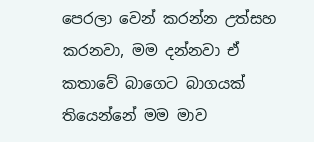පෙරලා වෙන් කරන්න උත්සහ කරනවා, මම දන්නවා ඒ කතාවේ බාගෙට බාගයක් තියෙන්නේ මම මාව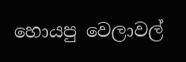හොයපු වෙලාවල්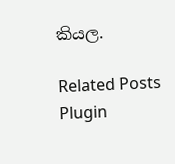කියල.

Related Posts Plugin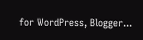for WordPress, Blogger...